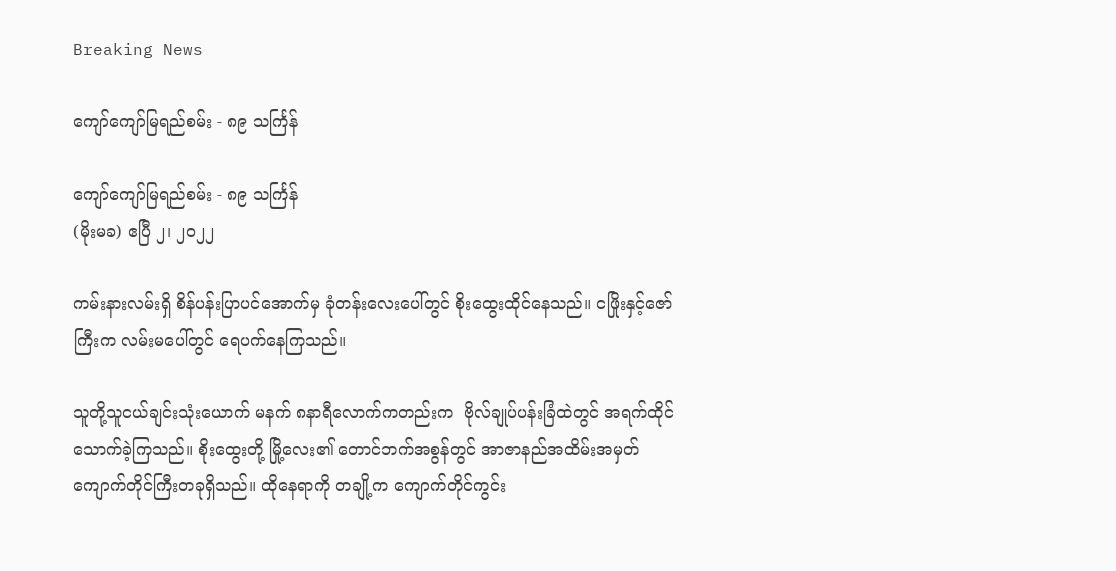Breaking News

ကျော်ကျော်မြရည်စမ်း - ၈၉ သင်္ကြန်

ကျော်ကျော်မြရည်စမ်း - ၈၉ သင်္ကြန်
(မိုးမခ) ဧပြီ ၂၊ ၂၀၂၂

ကမ်းနားလမ်းရှိ စိန်ပန်းပြာပင်အောက်မှ ခုံတန်းလေးပေါ်တွင် စိုးထွေးထိုင်နေသည်။ ငဖြိုးနှင့်ဇော်ကြီးက လမ်းမပေါ်တွင် ရေပက်နေကြသည်။

သူတို့သူငယ်ချင်းသုံးယောက် မနက် ၈နာရီလောက်ကတည်းက  ဗိုလ်ချုပ်ပန်းခြံထဲတွင် အရက်ထိုင်သောက်ခဲ့ကြသည်။ စိုးထွေးတို့ မြို့လေး၏ တောင်ဘက်အစွန်တွင် အာဇာနည်အထိမ်းအမှတ် ကျောက်တိုင်ကြီးတခုရှိသည်။ ထိုနေရာကို တချို့က ကျောက်တိုင်ကွင်း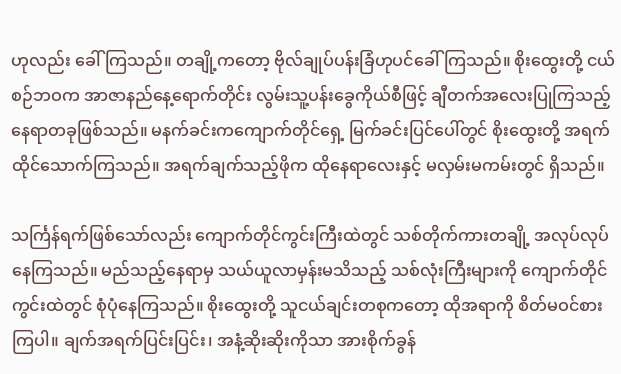ဟုလည်း ခေါ်ကြသည်။ တချို့ကတော့ ဗိုလ်ချုပ်ပန်းခြံဟုပင်ခေါ်ကြသည်။ စိုးထွေးတို့ ငယ်စဉ်ဘဝက အာဇာနည်နေ့ရောက်တိုင်း လွမ်းသူ့ပန်းခွေကိုယ်စီဖြင့် ချီတက်အလေးပြုကြသည့် နေရာတခုဖြစ်သည်။ မနက်ခင်းကကျောက်တိုင်ရှေ့ မြက်ခင်းပြင်ပေါ်တွင် စိုးထွေးတို့ အရက်ထိုင်သောက်ကြသည်။ အရက်ချက်သည့်ဖိုက ထိုနေရာလေးနှင့် မလှမ်းမကမ်းတွင် ရှိသည်။

သင်္ကြန်ရက်ဖြစ်သော်လည်း ကျောက်တိုင်ကွင်းကြီးထဲတွင် သစ်တိုက်ကားတချို့ အလုပ်လုပ်နေကြသည်။ မည်သည့်နေရာမှ သယ်ယူလာမှန်းမသိသည့် သစ်လုံးကြီးများကို ကျောက်တိုင်ကွင်းထဲတွင် စုံပုံနေကြသည်။ စိုးထွေးတို့ သူငယ်ချင်းတစုကတော့ ထိုအရာကို စိတ်မဝင်စားကြပါ။ ချက်အရက်ပြင်းပြင်း၊ အနံ့ဆိုးဆိုးကိုသာ အားစိုက်ခွန်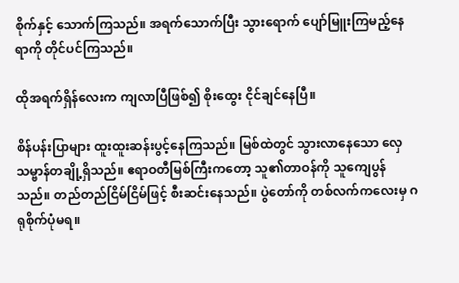စိုက်နှင့် သောက်ကြသည်။ အရက်သောက်ပြီး သွားရောက် ပျော်မြူးကြမည့်နေရာကို တိုင်ပင်ကြသည်။

ထိုအရက်ရှိန်လေးက ကျလာပြီဖြစ်၍ စိုးထွေး ငိုင်ချင်နေပြီ။

စိန်ပန်းပြာများ ထူးထူးဆန်းပွင့်နေကြသည်။ မြစ်ထဲတွင် သွားလာနေသော လှေ သမ္ဗာန်တချို့ရှိသည်။ ဧရာဝတီမြစ်ကြီးကတော့ သူ၏တာဝန်ကို သူကျေပွန်သည်။ တည်တည်ငြိမ်ငြိမ်ဖြင့် စီးဆင်းနေသည်။ ပွဲတော်ကို တစ်လက်ကလေးမှ ဂရုစိုက်ပုံမရ။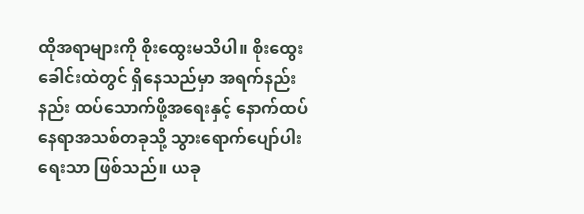ထိုအရာများကို စိုးထွေးမသိပါ။ စိုးထွေးခေါင်းထဲတွင် ရှိနေသည်မှာ အရက်နည်းနည်း ထပ်သောက်ဖို့အရေးနှင့် နောက်ထပ်နေရာအသစ်တခုသို့ သွားရောက်ပျော်ပါးရေးသာ ဖြစ်သည်။ ယခု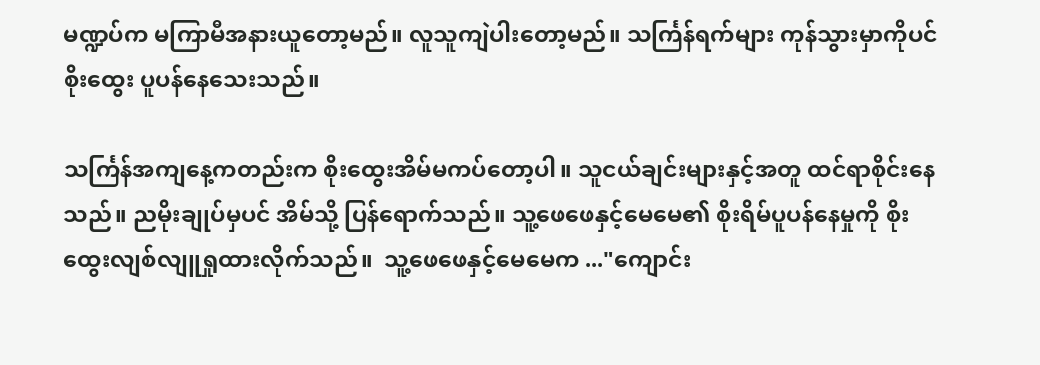မဏ္ဍပ်က မကြာမီအနားယူတော့မည်။ လူသူကျဲပါးတော့မည်။ သင်္ကြန်ရက်များ ကုန်သွားမှာကိုပင် စိုးထွေး ပူပန်နေသေးသည်။

သင်္ကြန်အကျနေ့ကတည်းက စိုးထွေးအိမ်မကပ်တော့ပါ။ သူငယ်ချင်းများနှင့်အတူ ထင်ရာစိုင်းနေသည်။ ညမိုးချုပ်မှပင် အိမ်သို့ ပြန်ရောက်သည်။ သူ့ဖေဖေနှင့်မေမေ၏ စိုးရိမ်ပူပန်နေမှုကို စိုးထွေးလျစ်လျူရှုထားလိုက်သည်။  သူ့ဖေဖေနှင့်မေမေက ..."ကျောင်း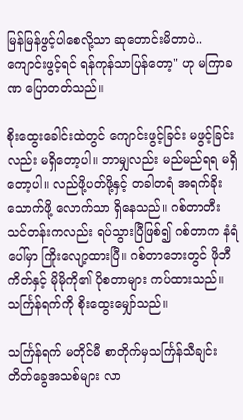မြန်မြန်ဖွင့်ပါစေလို့သာ ဆုတောင်းမိတာပဲ..ကျောင်းဖွင့်ရင် ရန်ကုန်သာပြန်တော့" ဟု မကြာခဏ ပြောတတ်သည်။

စိုးထွေးခေါင်းထဲတွင် ကျောင်းဖွင့်ခြင်း မဖွင့်ခြင်းလည်း မရှိတော့ပါ။ ဘာမျှလည်း မည်မည်ရရ မရှိတော့ပါ။ လည်ဖို့ပတ်ဖို့နှင့် တခါတရံ အရက်ခိုးသောက်ဖို့ လောက်သာ ရှိနေသည်။ ဂစ်တာတီးသင်တန်းကလည်း ရပ်သွားပြီဖြစ်၍ ဂစ်တာက နံရံပေါ်မှာ ကြိုးလျော့ထားပြီ။ ဂစ်တာဘေးတွင် ဖိုဘီကိတ်နှင့် မိုမိုကို၏ ပိုစတာများ ကပ်ထားသည်။ သင်္ကြန်ရက်ကို စိုးထွေးမျှော်သည်။

သင်္ကြန်ရက် မတိုင်မီ စာတိုက်မှသင်္ကြန်သီချင်းတိတ်ခွေအသစ်များ လာ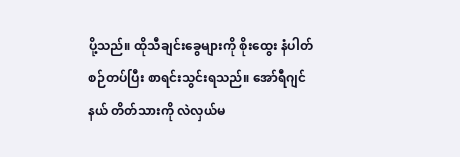ပို့သည်။ ထိုသီချင်းခွေများကို စိုးထွေး နံပါတ်စဉ်တပ်ပြီး စာရင်းသွင်းရသည်။ အော်ရီဂျင်နယ် တိတ်သားကို လဲလှယ်မ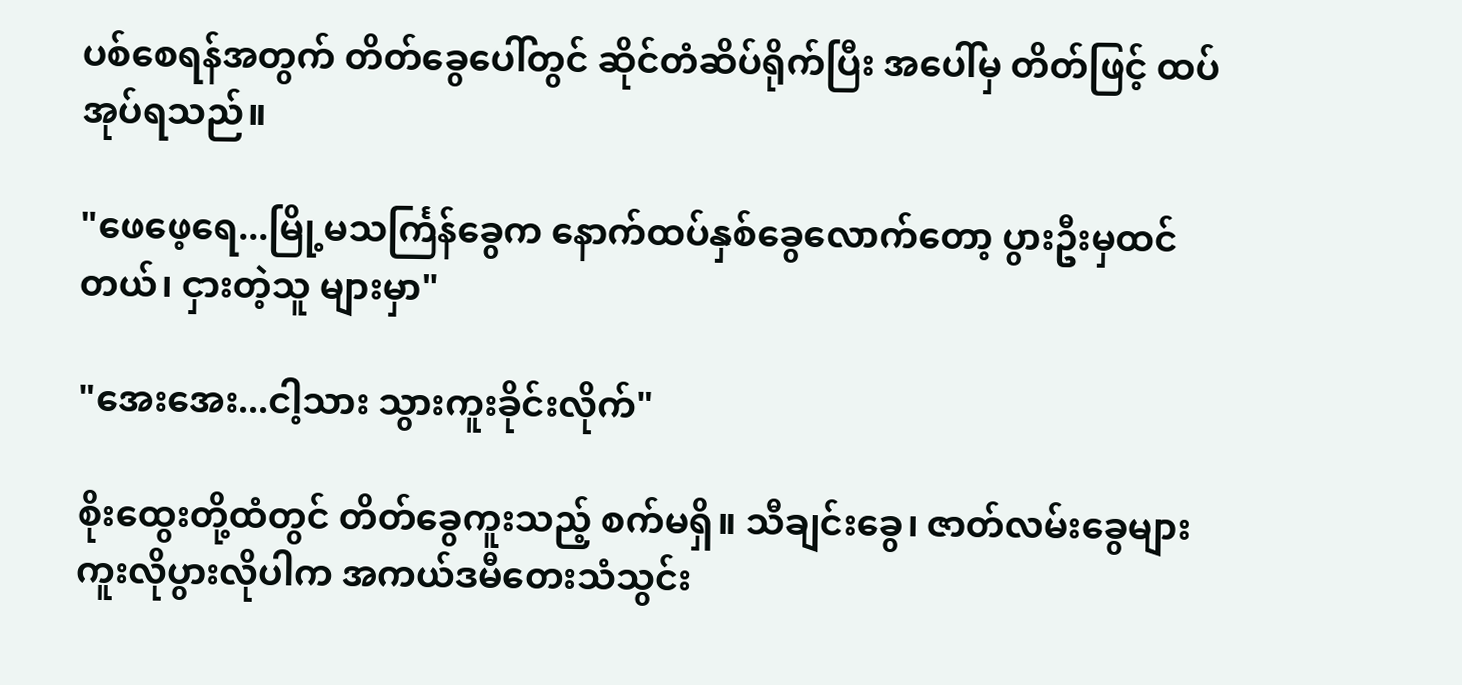ပစ်စေရန်အတွက် တိတ်ခွေပေါ်တွင် ဆိုင်တံဆိပ်ရိုက်ပြီး အပေါ်မှ တိတ်ဖြင့် ထပ်အုပ်ရသည်။

"ဖေဖေ့ရေ...မြို့မသင်္ကြန်ခွေက နောက်ထပ်နှစ်ခွေလောက်တော့ ပွားဦးမှထင်တယ်၊ ငှားတဲ့သူ များမှာ"

"အေးအေး...ငါ့သား သွားကူးခိုင်းလိုက်"

စိုးထွေးတို့ထံတွင် တိတ်ခွေကူးသည့် စက်မရှိ။ သီချင်းခွေ၊ ဇာတ်လမ်းခွေများ ကူးလိုပွားလိုပါက အကယ်ဒမီတေးသံသွင်း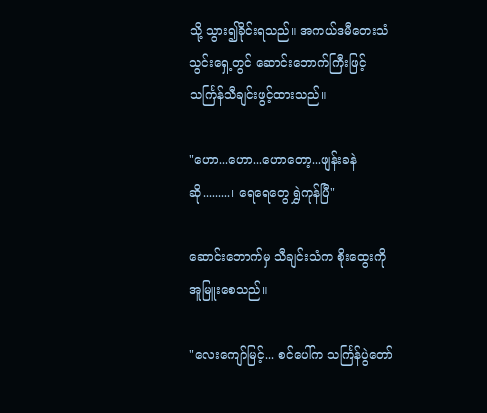သို့ သွား၍ခိုင်းရသည်။ အကယ်ဒမီတေးသံသွင်းရှေ့တွင် ဆောင်းဘောက်ကြီးဖြင့် သင်္ကြန်သီချင်းဖွင့်ထားသည်။

"ဟော...ဟော...ဟောတော့...ဖျန်းခနဲဆို.........၊ ရေရေတွေ ရွှဲကုန်ပြီ"

ဆောင်းဘောက်မှ သီချင်းသံက စိုးထွေးကို အူမြူးစေသည်။

"လေးကျော်မြင့်... စင်ပေါ်က သင်္ကြန်ပွဲတော်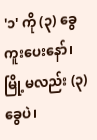'၁' ကို (၃) ခွေ ကူးပေးနော်၊ မြို့မလည်း (၃) ခွေပဲ၊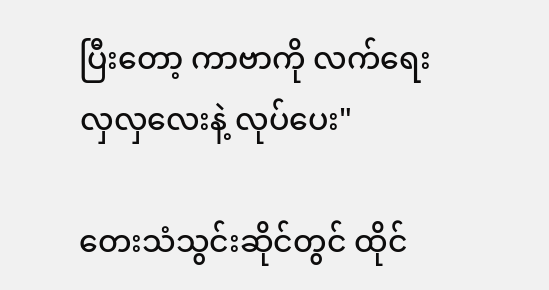ပြီးတော့ ကာဗာကို လက်ရေးလှလှလေးနဲ့ လုပ်ပေး"

တေးသံသွင်းဆိုင်တွင် ထိုင်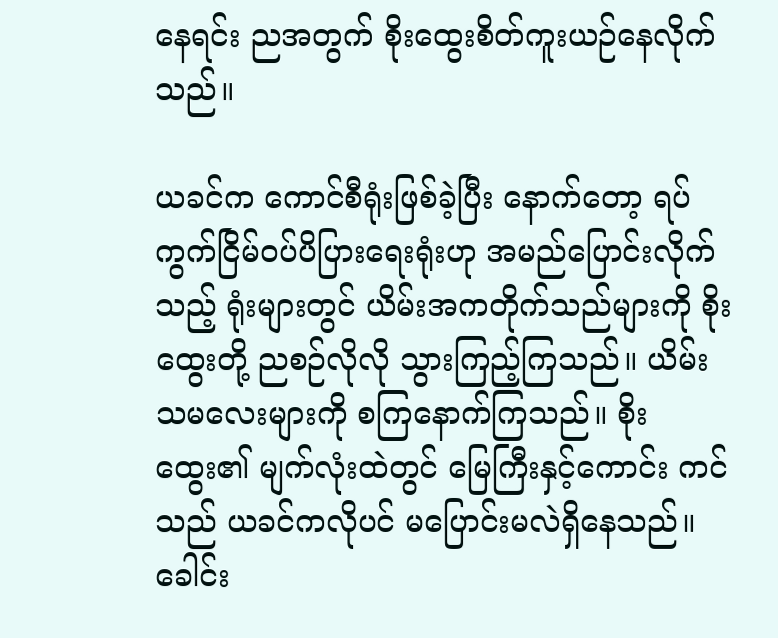နေရင်း ညအတွက် စိုးထွေးစိတ်ကူးယဉ်နေလိုက်သည်။

ယခင်က ကောင်စီရုံးဖြစ်ခဲ့ပြီး နောက်တော့ ရပ်ကွက်ငြိမ်ဝပ်ပိပြားရေးရုံးဟု အမည်ပြောင်းလိုက်သည့် ရုံးများတွင် ယိမ်းအကတိုက်သည်များကို စိုးထွေးတို့ ညစဉ်လိုလို သွားကြည့်ကြသည်။ ယိမ်းသမလေးများကို စကြနောက်ကြသည်။ စိုးထွေး၏ မျက်လုံးထဲတွင် မြေကြီးနှင့်ကောင်း ကင်သည် ယခင်ကလိုပင် မပြောင်းမလဲရှိနေသည်။ ခေါင်း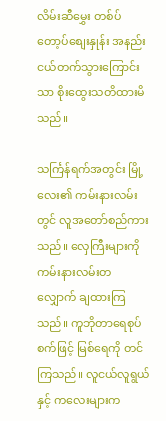လိမ်းဆီမွှေး တစ်ပ်တော့ပ်စျေးနှုန်း အနည်းငယ်တက်သွားကြောင်းသာ စိုးထွေးသတိထားမိသည်။

သင်္ကြန်ရက်အတွင်း မြို့လေး၏ ကမ်းနားလမ်းတွင် လူအတော်စည်ကားသည်။ လှေကြီးများကို ကမ်းနားလမ်းတလျှောက် ချထားကြသည်။ ကူဘိုတာရေစုပ်စက်ဖြင့် မြစ်ရေကို တင်ကြသည်။ လူငယ်လူရွယ်နှင့် ကလေးများက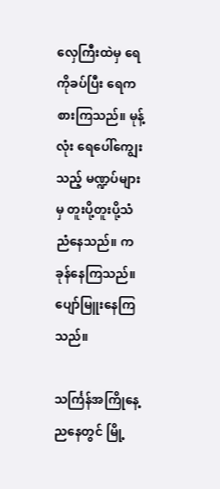လှေကြီးထဲမှ ရေကိုခပ်ပြီး ရေကစားကြသည်။ မုန့်လုံး ရေပေါ်ကျွေးသည့် မဏ္ဍပ်များမှ တူးပို့တူးပို့သံ ညံနေသည်။ ကခုန်နေကြသည်။ ပျော်မြူးနေကြသည်။

သင်္ကြန်အကြိုနေ့ညနေတွင် မြို့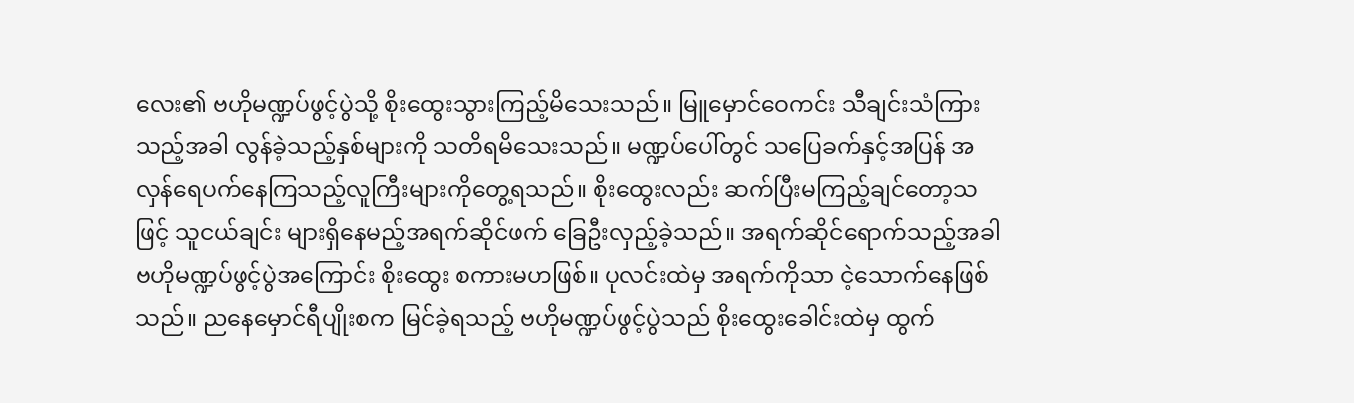လေး၏ ဗဟိုမဏ္ဍပ်ဖွင့်ပွဲသို့ စိုးထွေးသွားကြည့်မိသေးသည်။ မြူမှောင်ဝေကင်း သီချင်းသံကြားသည့်အခါ လွန်ခဲ့သည့်နှစ်များကို သတိရမိသေးသည်။ မဏ္ဍပ်ပေါ်တွင် သပြေခက်နှင့်အပြန် အလှန်ရေပက်နေကြသည့်လူကြီးများကိုတွေ့ရသည်။ စိုးထွေးလည်း ဆက်ပြီးမကြည့်ချင်တော့သဖြင့် သူငယ်ချင်း များရှိနေမည့်အရက်ဆိုင်ဖက် ခြေဦးလှည့်ခဲ့သည်။ အရက်ဆိုင်ရောက်သည့်အခါ ဗဟိုမဏ္ဍပ်ဖွင့်ပွဲအကြောင်း စိုးထွေး စကားမဟဖြစ်။ ပုလင်းထဲမှ အရက်ကိုသာ ငဲ့သောက်နေဖြစ်သည်။ ညနေမှောင်ရီပျိုးစက မြင်ခဲ့ရသည့် ဗဟိုမဏ္ဍပ်ဖွင့်ပွဲသည် စိုးထွေးခေါင်းထဲမှ ထွက်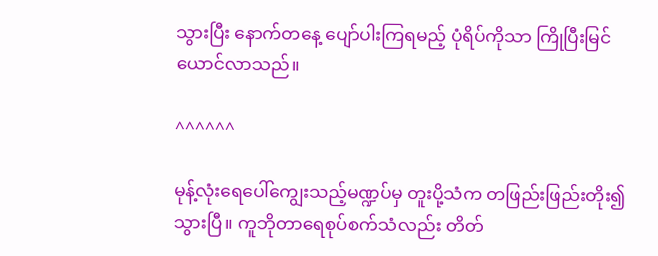သွားပြီး နောက်တနေ့ ပျော်ပါးကြရမည့် ပုံရိပ်ကိုသာ ကြိုပြီးမြင်ယောင်လာသည်။

^^^^^^

မုန့်လုံးရေပေါ်ကျွေးသည့်မဏ္ဍပ်မှ တူးပို့သံက တဖြည်းဖြည်းတိုး၍သွားပြီ။ ကူဘိုတာရေစုပ်စက်သံလည်း တိတ်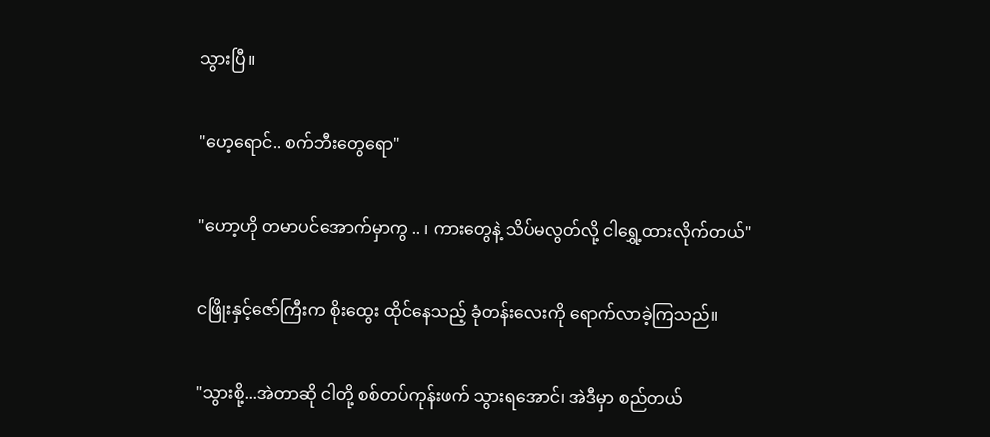သွားပြီ။

"ဟေ့ရောင်.. စက်ဘီးတွေရော"

"ဟော့ဟို တမာပင်အောက်မှာကွ .. ၊ ကားတွေနဲ့ သိပ်မလွတ်လို့ ငါရွှေ့ထားလိုက်တယ်"

ငဖြိုးနှင့်ဇော်ကြီးက စိုးထွေး ထိုင်နေသည့် ခုံတန်းလေးကို ရောက်လာခဲ့ကြသည်။

"သွားစို့...အဲတာဆို ငါတို့ စစ်တပ်ကုန်းဖက် သွားရအောင်၊ အဲဒီမှာ စည်တယ်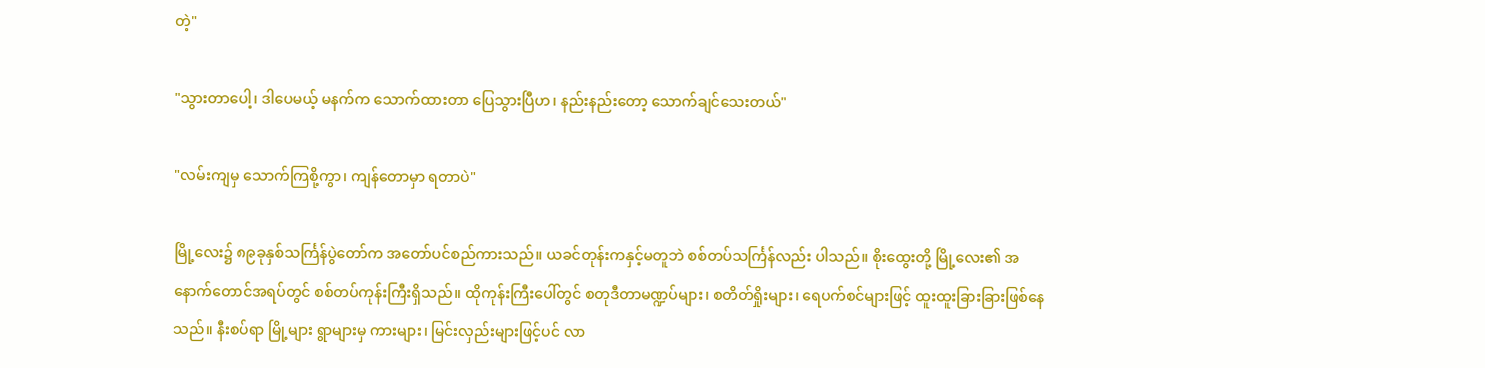တဲ့"

"သွားတာပေါ့၊ ဒါပေမယ့် မနက်က သောက်ထားတာ ပြေသွားပြီဟ၊ နည်းနည်းတော့ သောက်ချင်သေးတယ်"

"လမ်းကျမှ သောက်ကြစို့ကွာ၊ ကျန်တောမှာ ရတာပဲ"

မြို့လေး၌ ၈၉ခုနှစ်သင်္ကြန်ပွဲတော်က အတော်ပင်စည်ကားသည်။ ယခင်တုန်းကနှင့်မတူဘဲ စစ်တပ်သင်္ကြန်လည်း ပါသည်။ စိုးထွေးတို့ မြို့လေး၏ အနောက်တောင်အရပ်တွင် စစ်တပ်ကုန်းကြီးရှိသည်။ ထိုကုန်းကြီးပေါ်တွင် စတုဒီတာမဏ္ဍပ်များ၊ စတိတ်ရှိုးများ၊ ရေပက်စင်များဖြင့် ထူးထူးခြားခြားဖြစ်နေသည်။ နီးစပ်ရာ မြို့များ ရွာများမှ ကားများ၊ မြင်းလှည်းများဖြင့်ပင် လာ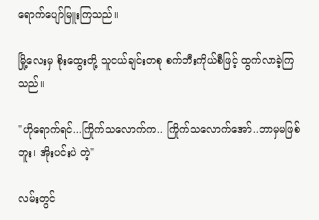ရောက်ပျော်မြူးကြသည်။

မြို့လေးမှ စိုးထွေးတို့ သူငယ်ချင်းတစု စက်ဘီးကိုယ်စီဖြင့် ထွက်လာခဲ့ကြသည်။

"ဟိုရောက်ရင်...ကြိုက်သလောက်က.. ကြိုက်သလောက်အော်..ဘာမှမဖြစ်ဘူး၊ အိုးပင်းပဲ တဲ့"

လမ်းတွင်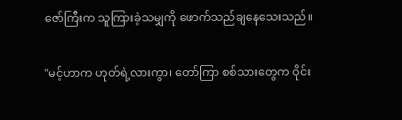ဇော်ကြီးက သူကြားခဲ့သမျှကို ဖောက်သည်ချနေသေးသည်။

"မင့်ဟာက ဟုတ်ရဲ့လားကွာ၊ တော်ကြာ စစ်သားတွေက ဝိုင်း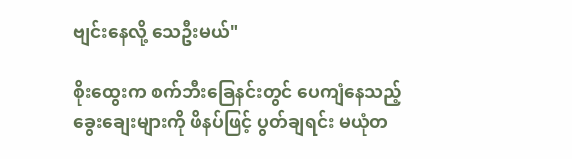ဗျင်းနေလို့ သေဦးမယ်"

စိုးထွေးက စက်ဘီးခြေနင်းတွင် ပေကျံနေသည့် ခွေးချေးများကို ဖိနပ်ဖြင့် ပွတ်ချရင်း မယုံတ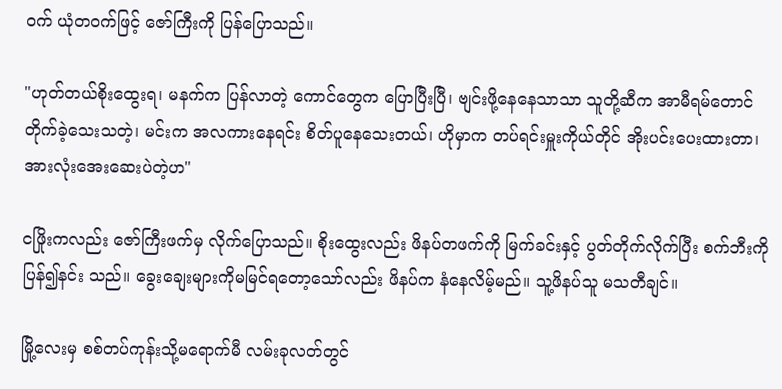ဝက် ယုံတဝက်ဖြင့် ဇော်ကြီးကို ပြန်ပြောသည်။

"ဟုတ်တယ်စိုးထွေးရ၊ မနက်က ပြန်လာတဲ့ ကောင်တွေက ပြောပြီးပြီ၊ ဗျင်းဖို့နေနေသာသာ သူတို့ဆီက အာမီရမ်တောင် တိုက်ခဲ့သေးသတဲ့၊ မင်းက အလကားနေရင်း စိတ်ပူနေသေးတယ်၊ ဟိုမှာက တပ်ရင်းမှူးကိုယ်တိုင် အိုးပင်းပေးထားတာ၊ အားလုံးအေးဆေးပဲတဲ့ဟ"

ငဖြိုးကလည်း ဇော်ကြီးဖက်မှ လိုက်ပြောသည်။ စိုးထွေးလည်း ဖိနပ်တဖက်ကို မြက်ခင်းနှင့် ပွတ်တိုက်လိုက်ပြီး စက်ဘီးကိုပြန်၍နင်း သည်။ ခွေးချေးများကိုမမြင်ရတော့သော်လည်း ဖိနပ်က နံနေလိမ့်မည်။ သူ့ဖိနပ်သူ မသတီချင်။

မြို့လေးမှ စစ်တပ်ကုန်းသို့မရောက်မီ လမ်းခုလတ်တွင်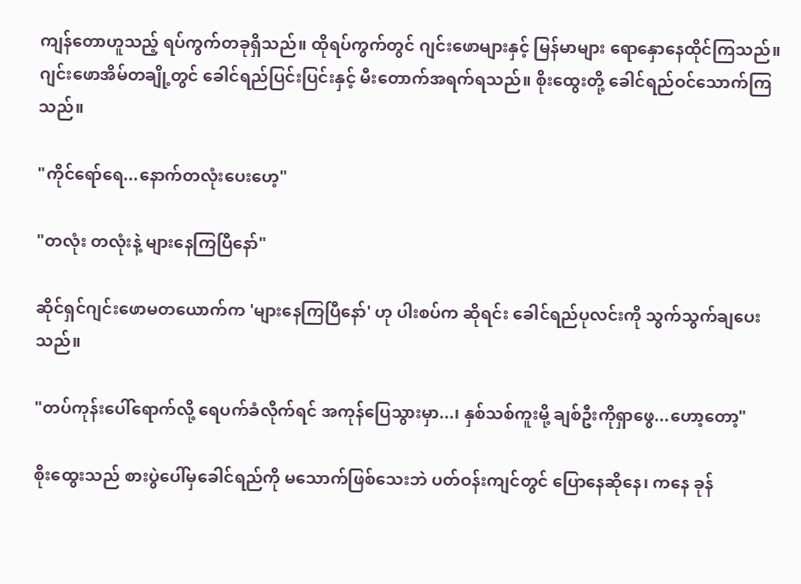ကျန်တောဟူသည့် ရပ်ကွက်တခုရှိသည်။ ထိုရပ်ကွက်တွင် ဂျင်းဖောများနှင့် မြန်မာများ ရောနှောနေထိုင်ကြသည်။ ဂျင်းဖောအိမ်တချို့တွင် ခေါင်ရည်ပြင်းပြင်းနှင့် မီးတောက်အရက်ရသည်။ စိုးထွေးတို့ ခေါင်ရည်ဝင်သောက်ကြသည်။

"ကိုင်ရော်ရေ...နောက်တလုံးပေးဟေ့"

"တလုံး တလုံးနဲ့ များနေကြပြီနော်"

ဆိုင်ရှင်ဂျင်းဖောမတယောက်က 'များနေကြပြီနော်' ဟု ပါးစပ်က ဆိုရင်း ခေါင်ရည်ပုလင်းကို သွက်သွက်ချပေး သည်။

"တပ်ကုန်းပေါ်ရောက်လို့ ရေပက်ခံလိုက်ရင် အကုန်ပြေသွားမှာ...၊ နှစ်သစ်ကူးမို့ ချစ်ဦးကိုရှာဖွေ...ဟော့တော့"

စိုးထွေးသည် စားပွဲပေါ်မှခေါင်ရည်ကို မသောက်ဖြစ်သေးဘဲ ပတ်ဝန်းကျင်တွင် ပြောနေဆိုနေ၊ ကနေ ခုန်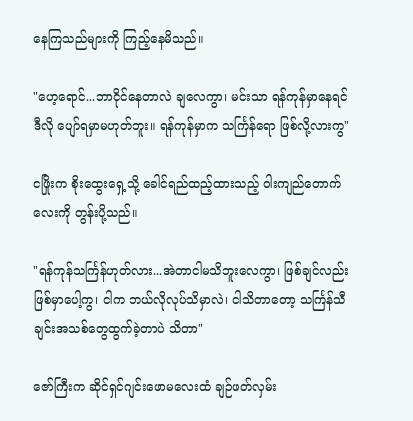နေကြသည်များကို ကြည့်နေမိသည်။

"ဟေ့ရောင်...ဘာငိုင်နေတာလဲ ချလေကွာ၊ မင်းသာ ရန်ကုန်မှာနေရင် ဒီလို ပျော်ရမှာမဟုတ်ဘူး။ ရန်ကုန်မှာက သင်္ကြန်ရော ဖြစ်လို့လားကွ"

ငဖြိုးက စိုးထွေးရှေ့သို့ ခေါင်ရည်ထည့်ထားသည့် ဝါးကျည်တောက်လေးကို တွန်းပို့သည်။

"ရန်ကုန်သင်္ကြန်ဟုတ်လား...အဲတာငါမသိဘူးလေကွာ၊ ဖြစ်ချင်လည်း ဖြစ်မှာပေါ့ကွ၊ ငါက ဘယ်လိုလုပ်သိမှာလဲ၊ ငါသိတာတော့ သင်္ကြန်သီချင်းအသစ်တွေထွက်ခဲ့တာပဲ သိတာ"

ဇော်ကြီးက ဆိုင်ရှင်ဂျင်းဖောမလေးထံ ချဉ်ဖတ်လှမ်း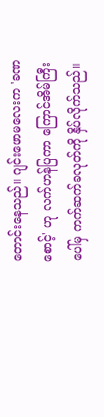တောင်းနေသည်။ ဂျင်းဖောမလေးက 'ခဏစောင့်' ဟု လက်ဟန်ပြကာ ကြောင်အိမ်ကြီးပေါ်မှ ကက်ဆက်ခလုတ်ကို နှိပ်လိုက်သည်။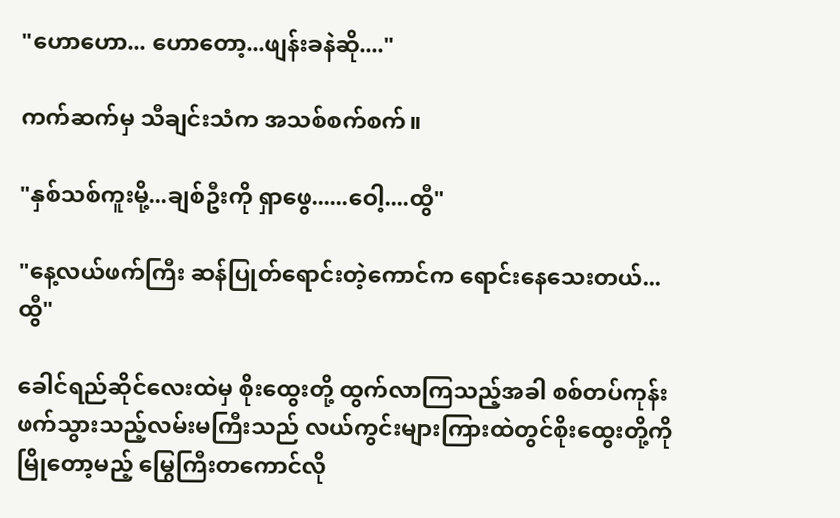"ဟောဟော... ဟောတော့...ဖျန်းခနဲဆို...."

ကက်ဆက်မှ သီချင်းသံက အသစ်စက်စက်။

"နှစ်သစ်ကူးမို့...ချစ်ဦးကို ရှာဖွေ......ဝေါ့....ထွီ"

"နေ့လယ်ဖက်ကြီး ဆန်ပြုတ်ရောင်းတဲ့ကောင်က ရောင်းနေသေးတယ်...ထွီ"

ခေါင်ရည်ဆိုင်လေးထဲမှ စိုးထွေးတို့ ထွက်လာကြသည့်အခါ စစ်တပ်ကုန်းဖက်သွားသည့်လမ်းမကြီးသည် လယ်ကွင်းများကြားထဲတွင်စိုးထွေးတို့ကို မြိုတော့မည့် မြွေကြီးတကောင်လို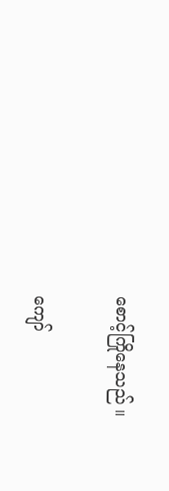စောင့်ကြိုနေသည် ။

ကျော်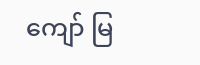ကျော် မြ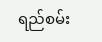ရည်စမ်း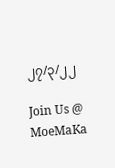၂၇/၃/၂၂

Join Us @ MoeMaKa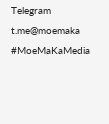Telegram
t.me@moemaka
#MoeMaKaMedia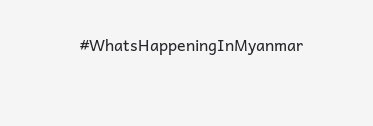#WhatsHappeningInMyanmar